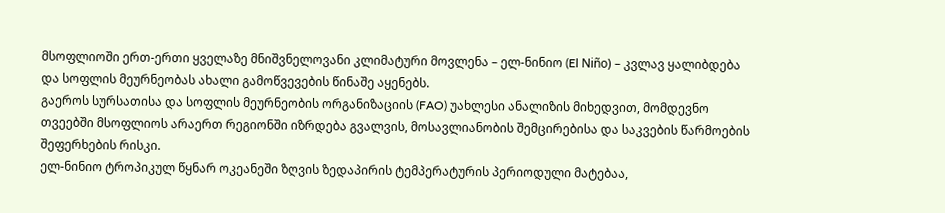მსოფლიოში ერთ-ერთი ყველაზე მნიშვნელოვანი კლიმატური მოვლენა – ელ-ნინიო (El Niño) – კვლავ ყალიბდება და სოფლის მეურნეობას ახალი გამოწვევების წინაშე აყენებს.
გაეროს სურსათისა და სოფლის მეურნეობის ორგანიზაციის (FAO) უახლესი ანალიზის მიხედვით, მომდევნო თვეებში მსოფლიოს არაერთ რეგიონში იზრდება გვალვის, მოსავლიანობის შემცირებისა და საკვების წარმოების შეფერხების რისკი.
ელ-ნინიო ტროპიკულ წყნარ ოკეანეში ზღვის ზედაპირის ტემპერატურის პერიოდული მატებაა,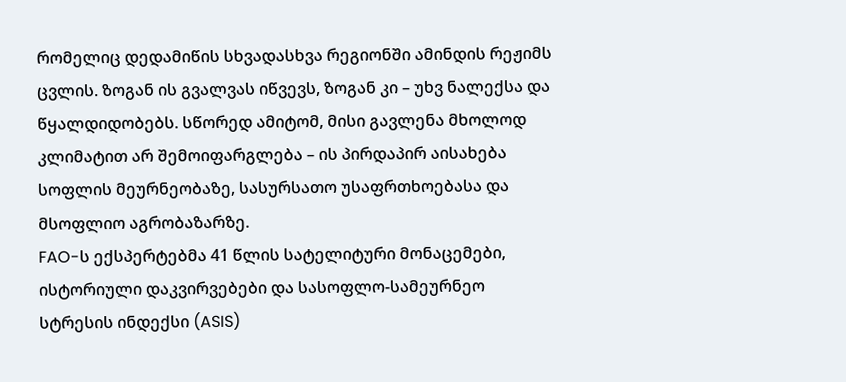რომელიც დედამიწის სხვადასხვა რეგიონში ამინდის რეჟიმს ცვლის. ზოგან ის გვალვას იწვევს, ზოგან კი – უხვ ნალექსა და წყალდიდობებს. სწორედ ამიტომ, მისი გავლენა მხოლოდ კლიმატით არ შემოიფარგლება – ის პირდაპირ აისახება სოფლის მეურნეობაზე, სასურსათო უსაფრთხოებასა და მსოფლიო აგრობაზარზე.
FAO-ს ექსპერტებმა 41 წლის სატელიტური მონაცემები, ისტორიული დაკვირვებები და სასოფლო-სამეურნეო სტრესის ინდექსი (ASIS)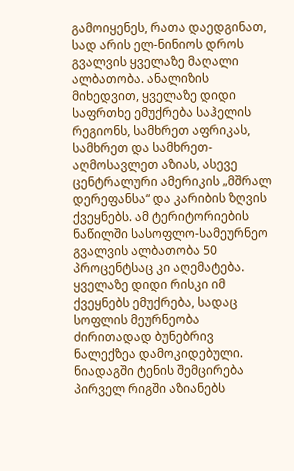გამოიყენეს, რათა დაედგინათ, სად არის ელ-ნინიოს დროს გვალვის ყველაზე მაღალი ალბათობა. ანალიზის მიხედვით, ყველაზე დიდი საფრთხე ემუქრება საჰელის რეგიონს, სამხრეთ აფრიკას, სამხრეთ და სამხრეთ-აღმოსავლეთ აზიას, ასევე ცენტრალური ამერიკის „მშრალ დერეფანსა“ და კარიბის ზღვის ქვეყნებს. ამ ტერიტორიების ნაწილში სასოფლო-სამეურნეო გვალვის ალბათობა 50 პროცენტსაც კი აღემატება.
ყველაზე დიდი რისკი იმ ქვეყნებს ემუქრება, სადაც სოფლის მეურნეობა ძირითადად ბუნებრივ ნალექზეა დამოკიდებული. ნიადაგში ტენის შემცირება პირველ რიგში აზიანებს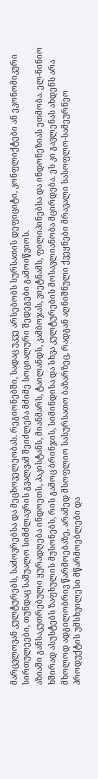მარცვლოვან კულტურებს, საძოვრებსა და მეცხოველეობას. რეგიონებში, სადაც უკვე არსებობს სურსათის დეფიციტი, კონფლიქტები ან ეკონომიკური სირთულეები, თუნდაც საშუალო სიმძლავრის გვალვამ შეიძლება მძიმე სოციალური შედეგები გამოიწვიოს.
აზიაში განსაკუთრებული ყურადღება ინდოეთს, პაკისტანს, მიანმარს, ტაილანდს, კამბოჯას, ვიეტნამს, ფილიპინებსა და ინდონეზიას ეთმობა. ელ-ნინიო ხშირად ასუსტებს ზაფხულის მუსონებს, რის გამოც ბრინჯის, სიმინდისა და სხვა კულტურების მოსავლიანობა მცირდება. ეს კი გავლენას ახდენს არა მხოლოდ ადგილობრივ წარმოებაზე, არამედ მსოფლიო სასურსათო ბაზარზეც, რადგან აღნიშნული ქვეყნები მრავალი სასოფლო-სამეურნეო პროდუქტის უმსხვილესი მწარმოებლები და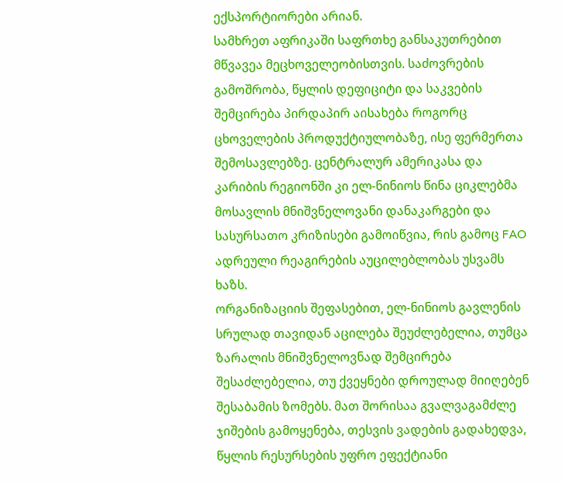ექსპორტიორები არიან.
სამხრეთ აფრიკაში საფრთხე განსაკუთრებით მწვავეა მეცხოველეობისთვის. საძოვრების გამოშრობა, წყლის დეფიციტი და საკვების შემცირება პირდაპირ აისახება როგორც ცხოველების პროდუქტიულობაზე, ისე ფერმერთა შემოსავლებზე. ცენტრალურ ამერიკასა და კარიბის რეგიონში კი ელ-ნინიოს წინა ციკლებმა მოსავლის მნიშვნელოვანი დანაკარგები და სასურსათო კრიზისები გამოიწვია, რის გამოც FAO ადრეული რეაგირების აუცილებლობას უსვამს ხაზს.
ორგანიზაციის შეფასებით, ელ-ნინიოს გავლენის სრულად თავიდან აცილება შეუძლებელია, თუმცა ზარალის მნიშვნელოვნად შემცირება შესაძლებელია, თუ ქვეყნები დროულად მიიღებენ შესაბამის ზომებს. მათ შორისაა გვალვაგამძლე ჯიშების გამოყენება, თესვის ვადების გადახედვა, წყლის რესურსების უფრო ეფექტიანი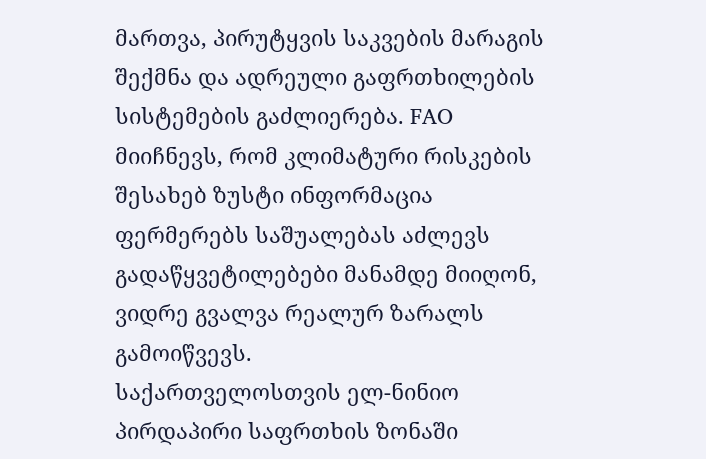მართვა, პირუტყვის საკვების მარაგის შექმნა და ადრეული გაფრთხილების სისტემების გაძლიერება. FAO მიიჩნევს, რომ კლიმატური რისკების შესახებ ზუსტი ინფორმაცია ფერმერებს საშუალებას აძლევს გადაწყვეტილებები მანამდე მიიღონ, ვიდრე გვალვა რეალურ ზარალს გამოიწვევს.
საქართველოსთვის ელ-ნინიო პირდაპირი საფრთხის ზონაში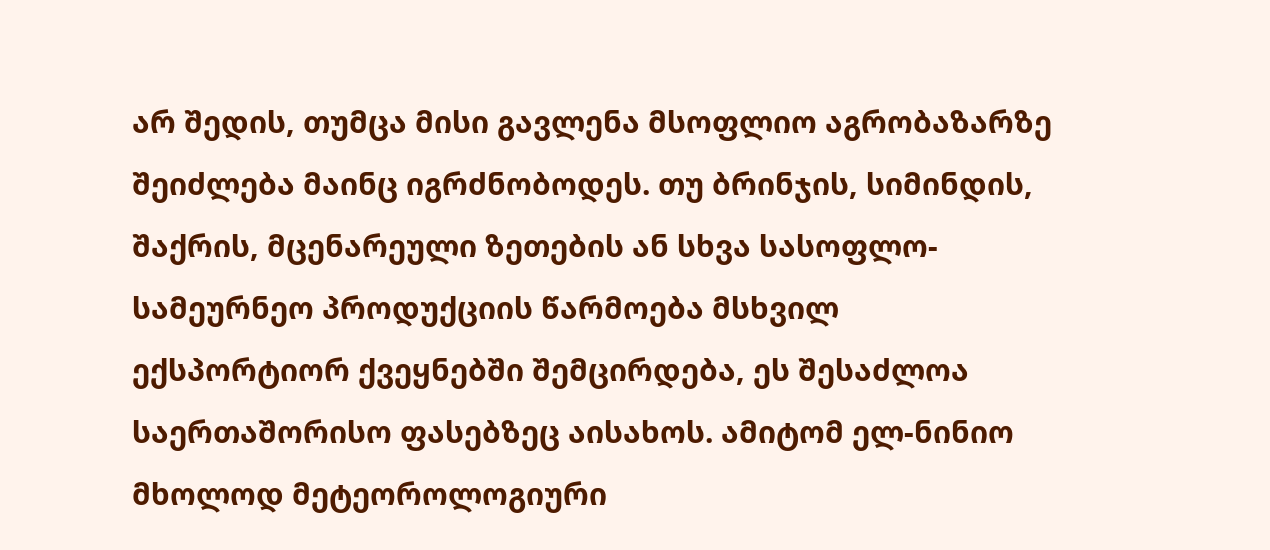არ შედის, თუმცა მისი გავლენა მსოფლიო აგრობაზარზე შეიძლება მაინც იგრძნობოდეს. თუ ბრინჯის, სიმინდის, შაქრის, მცენარეული ზეთების ან სხვა სასოფლო-სამეურნეო პროდუქციის წარმოება მსხვილ ექსპორტიორ ქვეყნებში შემცირდება, ეს შესაძლოა საერთაშორისო ფასებზეც აისახოს. ამიტომ ელ-ნინიო მხოლოდ მეტეოროლოგიური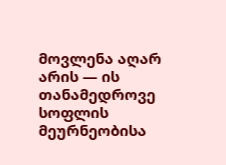მოვლენა აღარ არის — ის თანამედროვე სოფლის მეურნეობისა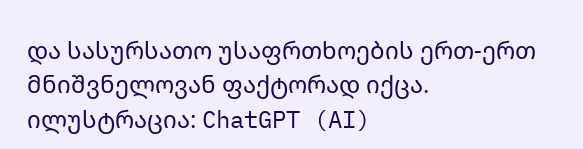და სასურსათო უსაფრთხოების ერთ-ერთ მნიშვნელოვან ფაქტორად იქცა.
ილუსტრაცია: ChatGPT (AI)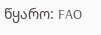წყარო: FAO